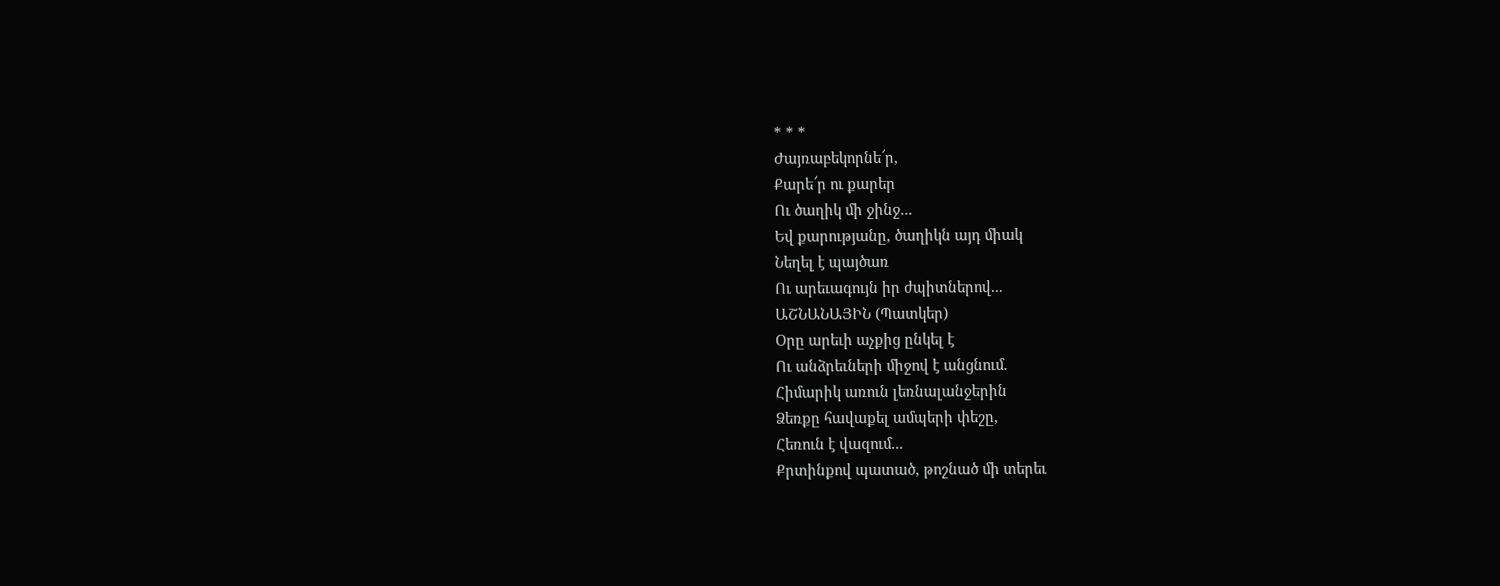* * *
Ժայռաբեկորնե՜ր,
Քարե՜ր ու քարեր
Ու ծաղիկ մի ջինջ...
Եվ քարությանը, ծաղիկն այդ միակ
Նեղել է պայծառ
Ու արեւագույն իր ժպիտներով...
ԱՇՆԱՆԱՅԻՆ (Պատկեր)
Օրը արեւի աչքից ընկել է
Ու անձրեւների միջով է անցնում.
Հիմարիկ առուն լեռնալանջերին
Ձեռքը հավաքել ամպերի փեշը,
Հեռուն է վազում...
Քրտինքով պատած, թոշնած մի տերեւ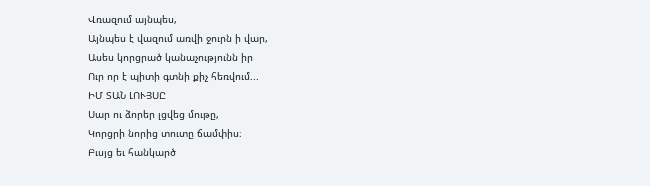Վռազում այնպես,
Այնպես է վազում առվի ջուրն ի վար,
Ասես կորցրած կանաչությունն իր
Ուր որ է պիտի գտնի քիչ հեռվում...
ԻՄ ՏԱՆ ԼՈՒՅՍԸ
Սար ու ձորեր լցվեց մութը,
Կորցրի նորից տուտը ճամփիս։
Բւսյց եւ հանկարծ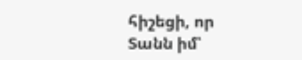հիշեցի, որ
Տանն իմ՝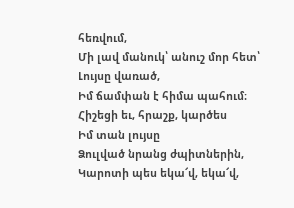հեռվում,
Մի լավ մանուկ՝ անուշ մոր հետ՝
Լույսը վառած,
Իմ ճամփան է հիմա պահում։
Հիշեցի եւ, հրաշք, կարծես
Իմ տան լույսը
Ձուլված նրանց ժպիտներին,
Կարոտի պես եկա՜վ, եկա՜վ,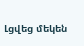Լցվեց մեկեն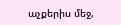աչքերիս մեջ,